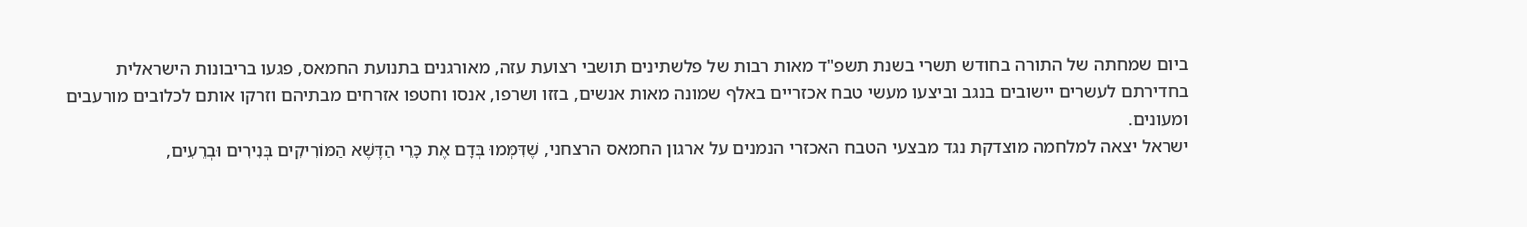ביום שמחתה של התורה בחודש תשרי בשנת תשפ"ד מאות רבות של פלשתינים תושבי רצועת עזה, מאורגנים בתנועת החמאס, פגעו בריבונות הישראלית בחדירתם לעשרים יישובים בנגב וביצעו מעשי טבח אכזריים באלף שמונה מאות אנשים, בזזו ושרפו, אנסו וחטפו אזרחים מבתיהם וזרקו אותם לכלובים מורעבים ומעונים.
ישראל יצאה למלחמה מוצדקת נגד מבצעי הטבח האכזרי הנמנים על ארגון החמאס הרצחני, שֶׁדִּמְּמוּ בְּדָם אֶת כָּרֵי הַדֶּשֶׁא הַמּוֹרִיקִים בְּנִירִים וּבְרֵעִים,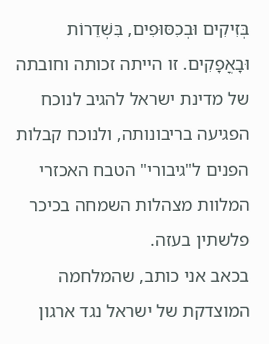בְּזִיקִים וּבְכִסּוּפִים, בִּשְׁדֵרוֹת וּבָאֳפָקִים. זו הייתה זכותה וחובתה של מדינת ישראל להגיב לנוכח הפגיעה בריבונותה, ולנוכח קבלות הפנים ל"גיבורי" הטבח האכזרי המלוות מצהלות השמחה בכיכר פלשתין בעזה.
בכאב אני כותב, שהמלחמה המוצדקת של ישראל נגד ארגון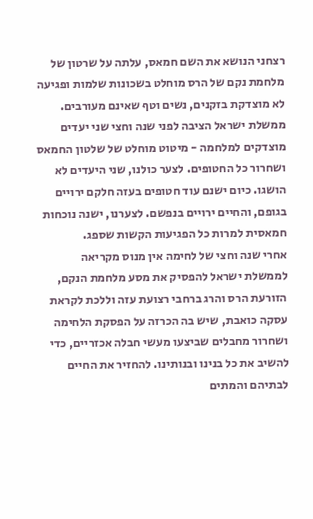רצחני הנושא את השם חמאס, עלתה על שרטון של מלחמת נקם של הרס מוחלט בשכונות שלמות ופגיעה לא מוצדקת בזקנים, נשים וטף שאינם מעורבים.
ממשלת ישראל הציבה לפני שנה וחצי שני יעדים מוצדקים למלחמה - מיטוט מוחלט של שלטון החמאס ושחרור כל החטופים. לצער כולנו, שני היעדים לא הושגו. כיום ישנם עוד חטופים בעזה חלקם ירויים בגופם, והחיים ירויים בנפשם. לצערנו, ישנה נוכחות חמאסית למרות כל הפגיעות הקשות שספג.
אחרי שנה וחצי של לחימה אין מנוס מקריאה לממשלת ישראל להפסיק את מסע מלחמת הנקם, הזורעת הרס והרג ברחבי רצועת עזה וללכת לקראת עסקה כואבת, שיש בה הכרזה על הפסקת הלחימה ושחרור מחבלים שביצעו מעשי חבלה אכזריים, כדי להשיב את כל בנינו ובנותינו. להחזיר את החיים לבתיהם והמתים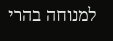למנוחה בהרי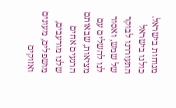מנוחות בישראל.
כולנו בישראל התעוררנו לבוקר של שמש, ואסור לנו להשלים עם מציאות, שבאותם הרגעים אחים שלנו מורעבים, מושפלים, מעונים ואזוקים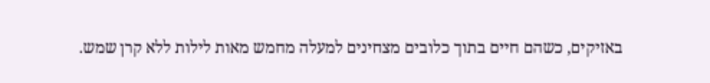באזיקים, כשהם חיים בתוך כלובים מצחינים למעלה מחמש מאות לילות ללא קרן שמש.